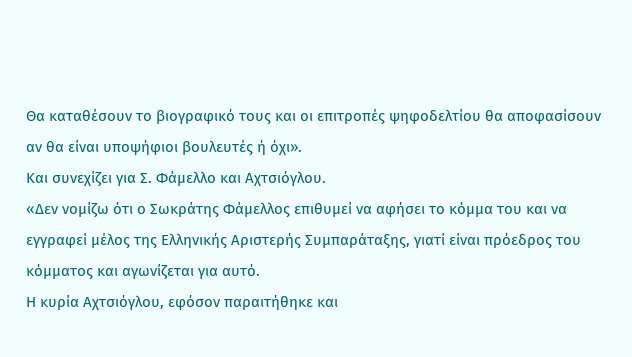Θα καταθέσουν το βιογραφικό τους και οι επιτροπές ψηφοδελτίου θα αποφασίσουν αν θα είναι υποψήφιοι βουλευτές ή όχι».
Και συνεχίζει για Σ. Φάμελλο και Αχτσιόγλου.
«Δεν νομίζω ότι ο Σωκράτης Φάμελλος επιθυμεί να αφήσει το κόμμα του και να εγγραφεί μέλος της Ελληνικής Αριστερής Συμπαράταξης, γιατί είναι πρόεδρος του κόμματος και αγωνίζεται για αυτό.
Η κυρία Αχτσιόγλου, εφόσον παραιτήθηκε και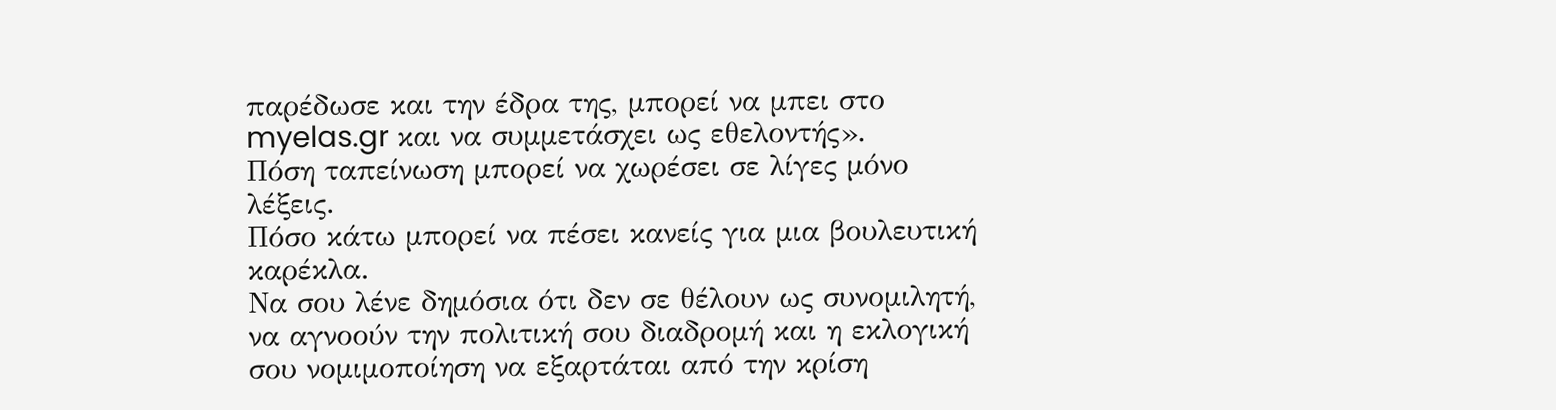παρέδωσε και την έδρα της, μπορεί να μπει στο myelas.gr και να συμμετάσχει ως εθελοντής».
Πόση ταπείνωση μπορεί να χωρέσει σε λίγες μόνο λέξεις.
Πόσο κάτω μπορεί να πέσει κανείς για μια βουλευτική καρέκλα.
Να σου λένε δημόσια ότι δεν σε θέλουν ως συνομιλητή, να αγνοούν την πολιτική σου διαδρομή και η εκλογική σου νομιμοποίηση να εξαρτάται από την κρίση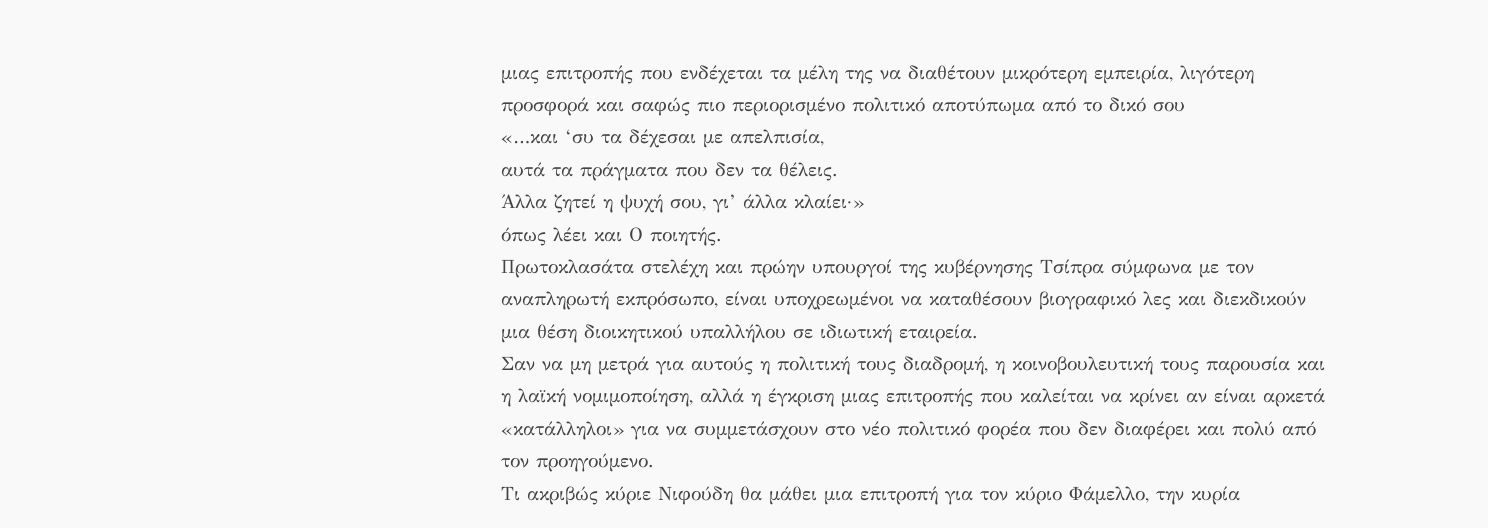μιας επιτροπής που ενδέχεται τα μέλη της να διαθέτουν μικρότερη εμπειρία, λιγότερη προσφορά και σαφώς πιο περιορισμένο πολιτικό αποτύπωμα από το δικό σου
«…και ‘συ τα δέχεσαι με απελπισία,
αυτά τα πράγματα που δεν τα θέλεις.
Άλλα ζητεί η ψυχή σου, γι’ άλλα κλαίει·»
όπως λέει και Ο ποιητής.
Πρωτοκλασάτα στελέχη και πρώην υπουργοί της κυβέρνησης Τσίπρα σύμφωνα με τον αναπληρωτή εκπρόσωπο, είναι υποχρεωμένοι να καταθέσουν βιογραφικό λες και διεκδικούν μια θέση διοικητικού υπαλλήλου σε ιδιωτική εταιρεία.
Σαν να μη μετρά για αυτούς η πολιτική τους διαδρομή, η κοινοβουλευτική τους παρουσία και η λαϊκή νομιμοποίηση, αλλά η έγκριση μιας επιτροπής που καλείται να κρίνει αν είναι αρκετά «κατάλληλοι» για να συμμετάσχουν στο νέο πολιτικό φορέα που δεν διαφέρει και πολύ από τον προηγούμενο.
Τι ακριβώς κύριε Νιφούδη θα μάθει μια επιτροπή για τον κύριο Φάμελλο, την κυρία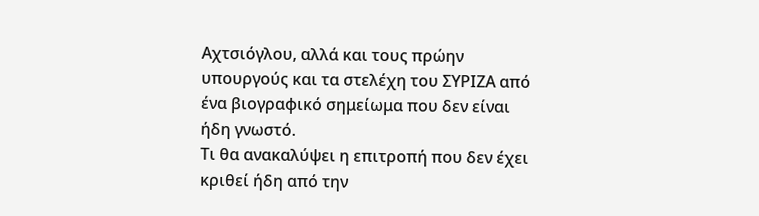Αχτσιόγλου, αλλά και τους πρώην υπουργούς και τα στελέχη του ΣΥΡΙΖΑ από ένα βιογραφικό σημείωμα που δεν είναι ήδη γνωστό.
Τι θα ανακαλύψει η επιτροπή που δεν έχει κριθεί ήδη από την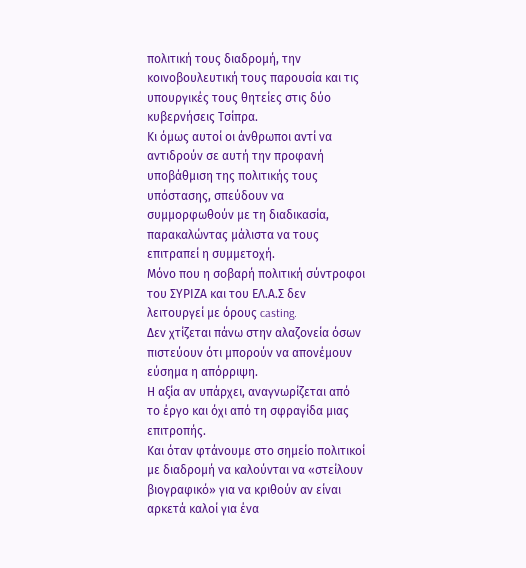πολιτική τους διαδρομή, την κοινοβουλευτική τους παρουσία και τις υπουργικές τους θητείες στις δύο κυβερνήσεις Τσίπρα.
Κι όμως αυτοί οι άνθρωποι αντί να αντιδρούν σε αυτή την προφανή υποβάθμιση της πολιτικής τους υπόστασης, σπεύδουν να συμμορφωθούν με τη διαδικασία, παρακαλώντας μάλιστα να τους επιτραπεί η συμμετοχή.
Μόνο που η σοβαρή πολιτική σύντροφοι του ΣΥΡΙΖΑ και του ΕΛ.Α.Σ δεν λειτουργεί με όρους casting.
Δεν χτίζεται πάνω στην αλαζονεία όσων πιστεύουν ότι μπορούν να απονέμουν εύσημα η απόρριψη.
Η αξία αν υπάρχει, αναγνωρίζεται από το έργο και όχι από τη σφραγίδα μιας επιτροπής.
Και όταν φτάνουμε στο σημείο πολιτικοί με διαδρομή να καλούνται να «στείλουν βιογραφικό» για να κριθούν αν είναι αρκετά καλοί για ένα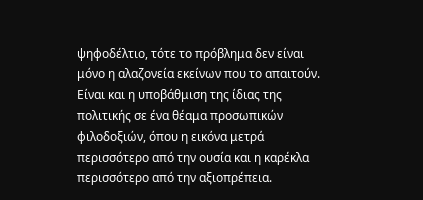ψηφοδέλτιο, τότε το πρόβλημα δεν είναι μόνο η αλαζονεία εκείνων που το απαιτούν.
Είναι και η υποβάθμιση της ίδιας της πολιτικής σε ένα θέαμα προσωπικών φιλοδοξιών, όπου η εικόνα μετρά περισσότερο από την ουσία και η καρέκλα περισσότερο από την αξιοπρέπεια.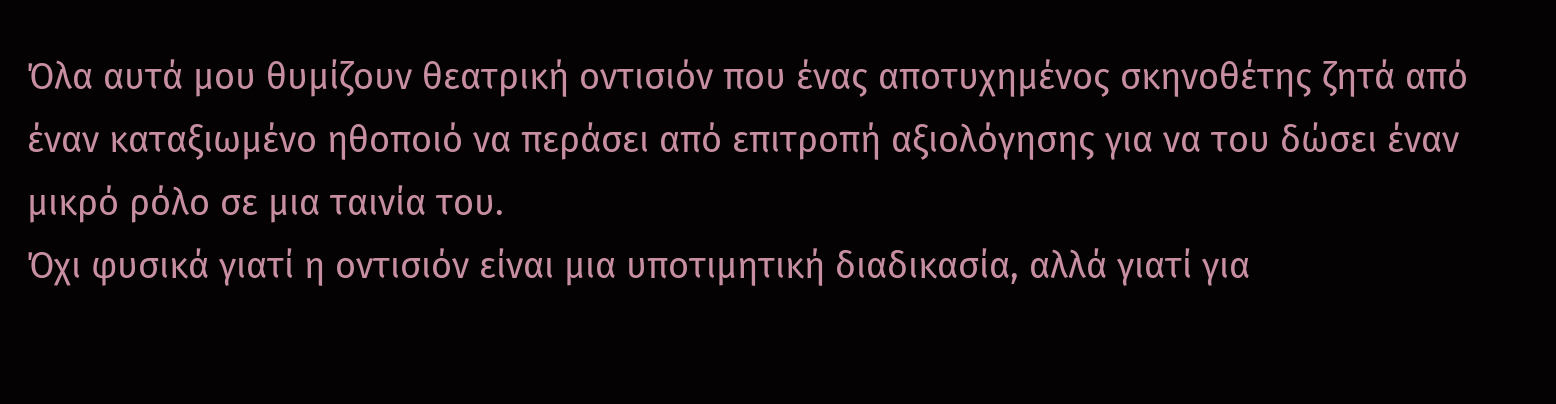Όλα αυτά μου θυμίζουν θεατρική οντισιόν που ένας αποτυχημένος σκηνοθέτης ζητά από έναν καταξιωμένο ηθοποιό να περάσει από επιτροπή αξιολόγησης για να του δώσει έναν μικρό ρόλο σε μια ταινία του.
Όχι φυσικά γιατί η οντισιόν είναι μια υποτιμητική διαδικασία, αλλά γιατί για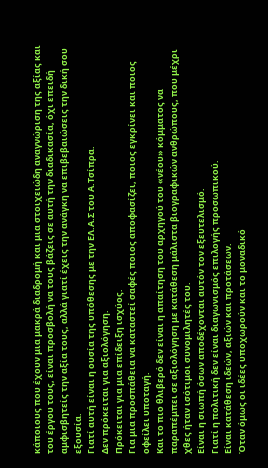κάποιους που έχουν μια μακρά διαδρομή και μια στοιχειώδη αναγνώριση της αξίας και του έργου τους, είναι προσβολή να τους βάζεις σε αυτή την διαδικασία, όχι επειδή αμφισβητείς την αξία τους, αλλά γιατί έχεις την ανάγκη να επιβεβαιώσεις την δική σου εξουσία.
Γιατί αυτή είναι η ουσία της υπόθεσης με την ΕΛ.Α.Σ του Α.Τσίπρα.
Δεν πρόκειται για αξιολόγηση.
Πρόκειται για μια επίδειξη ισχύος.
Για μια προσπάθεια να καταστεί σαφές ποιος αποφασίζει, ποιος εγκρίνει και ποιος οφείλει υποταγή.
Και το πιο θλιβερό δεν είναι η απαίτηση του αρχηγού του «νέου» κόμματος να παραπέμπει σε αξιολόγηση με κατάθεση μάλιστα βιογραφικών ανθρώπους, που μέχρι χθες ήταν ισότιμοι συνομιλητές του.
Είναι η σιωπή όσων αποδέχονται αυτόν τον εξευτελισμό.
Γιατί η πολιτική δεν είναι διαγωνισμός επιλογής προσωπικού.
Είναι κατάθεση ιδεών, αξιών και προτάσεων.
Όταν όμως οι ιδέες υποχωρούν και το μοναδικό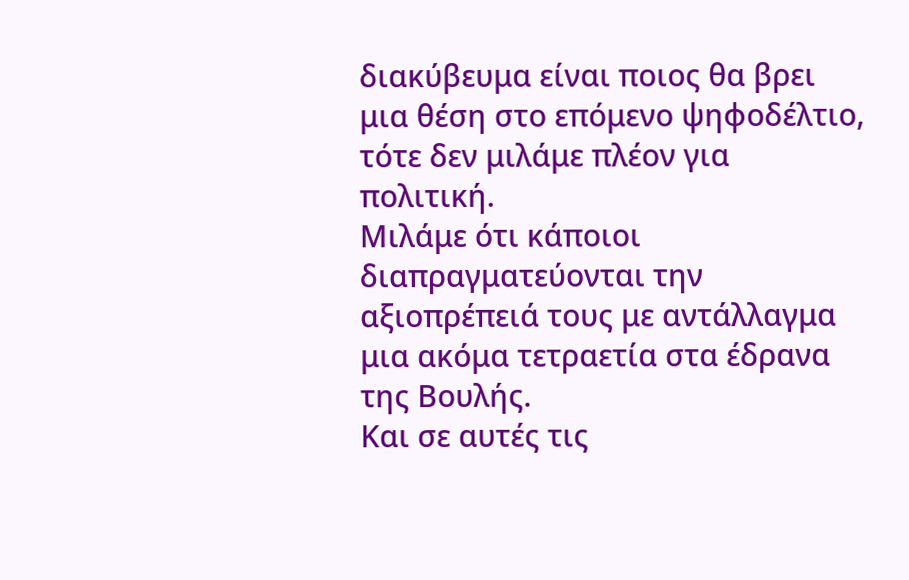διακύβευμα είναι ποιος θα βρει μια θέση στο επόμενο ψηφοδέλτιο, τότε δεν μιλάμε πλέον για πολιτική.
Μιλάμε ότι κάποιοι διαπραγματεύονται την αξιοπρέπειά τους με αντάλλαγμα μια ακόμα τετραετία στα έδρανα της Βουλής.
Και σε αυτές τις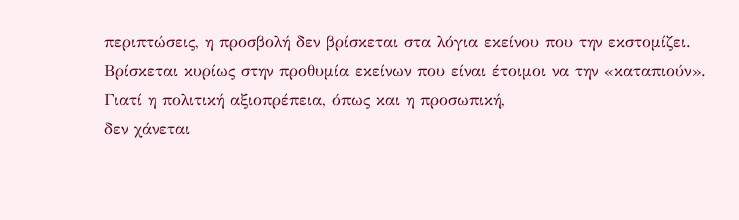περιπτώσεις, η προσβολή δεν βρίσκεται στα λόγια εκείνου που την εκστομίζει.
Βρίσκεται κυρίως στην προθυμία εκείνων που είναι έτοιμοι να την «καταπιούν».
Γιατί η πολιτική αξιοπρέπεια, όπως και η προσωπική,
δεν χάνεται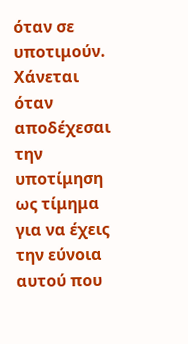όταν σε υποτιμούν.
Χάνεται όταν αποδέχεσαι την υποτίμηση ως τίμημα για να έχεις την εύνοια αυτού που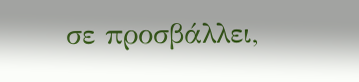σε προσβάλλει,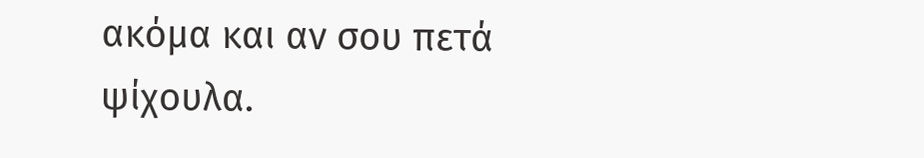ακόμα και αν σου πετά ψίχουλα.